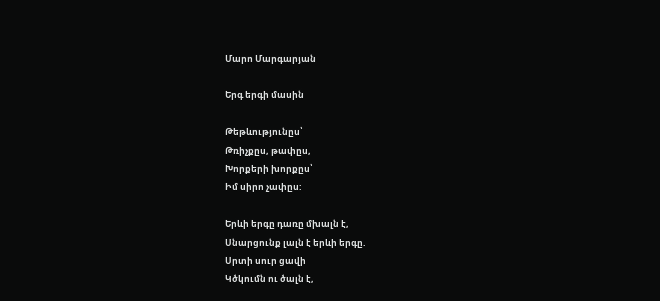Մարո Մարգարյան

Երգ երգի մասին

Թեթևությունըս՝
Թռիչքըս, թափըս,
Խորքերի խորքըս՝
Իմ սիրո չափըս:

Երևի երգը դառը մխալն է,
Սնարցունք լալն է երևի երգը.
Սրտի սուր ցավի
Կծկումն ու ծալն է,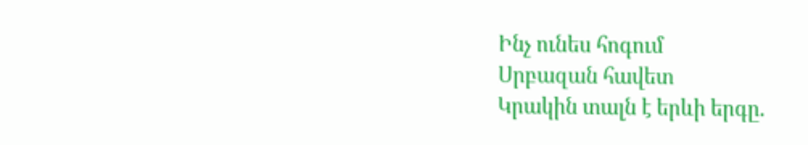Ինչ ունես հոգում
Սրբազան հավետ
Կրակին տալն է երևի երգը.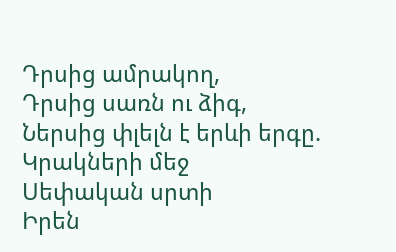Դրսից ամրակող,
Դրսից սառն ու ձիգ,
Ներսից փլելն է երևի երգը.
Կրակների մեջ
Սեփական սրտի
Իրեն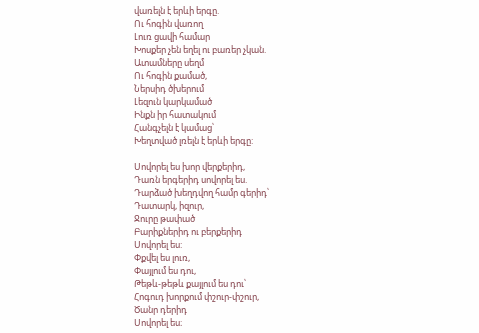վառելն է երևի երգը.
Ու հոգին վառող
Լուռ ցավի համար
Խոսքեր չեն եղել ու բառեր չկան.
Ատամները սեղմ
Ու հոգին քամած,
Ներսիդ ծխերում
Լեզուն կարկամած
Ինքն իր հատակում
Հանգչելն է կամաց՝
Խեղտված լռելն է երևի երգը:

Սովորել ես խոր վերքերիդ,
Դառն երգերիդ սովորել ես.
Դարձած խեղդվող համր գերիդ՝
Դատարկ, իզուր,
Ջուրը թափած
Բարիքներիդ ու բերքերիդ
Սովորել ես:
Փքվել ես լուռ,
Փայլում ես դու,
Թեթև-թեթև քայլում ես դու՝
Հոգուդ խորքում փշուր-փշուր,
Ծանր դերիդ
Սովորել ես։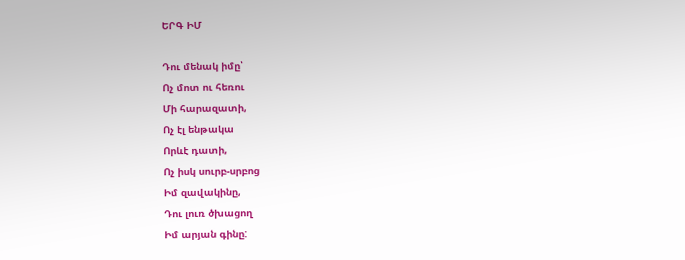ԵՐԳ ԻՄ

Դու մենակ իմը՝
Ոչ մոտ ու հեռու
Մի հարազատի,
Ոչ էլ ենթակա
Որևէ դատի,
Ոչ իսկ սուրբ-սրբոց
Իմ զավակինը,
Դու լուռ ծխացող
Իմ արյան գինը: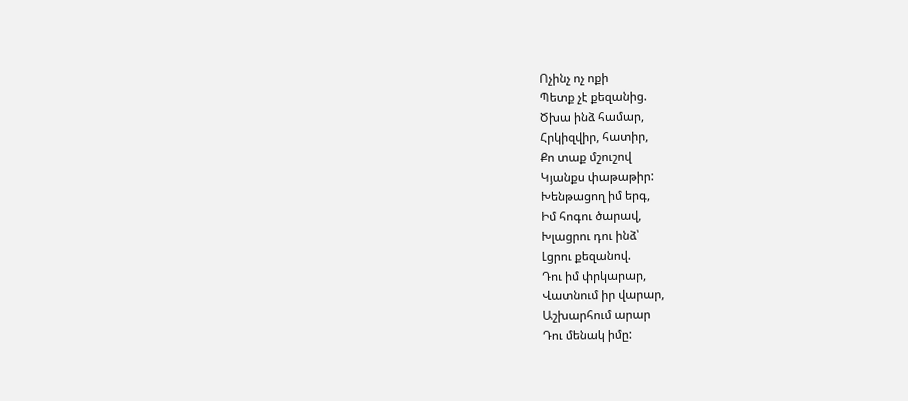Ոչինչ ոչ ոքի
Պետք չէ քեզանից.
Ծխա ինձ համար,
Հրկիզվիր, հատիր,
Քո տաք մշուշով
Կյանքս փաթաթիր:
Խենթացող իմ երգ,
Իմ հոգու ծարավ,
Խլացրու դու ինձ՝
Լցրու քեզանով.
Դու իմ փրկարար,
Վատնում իր վարար,
Աշխարհում արար
Դու մենակ իմը: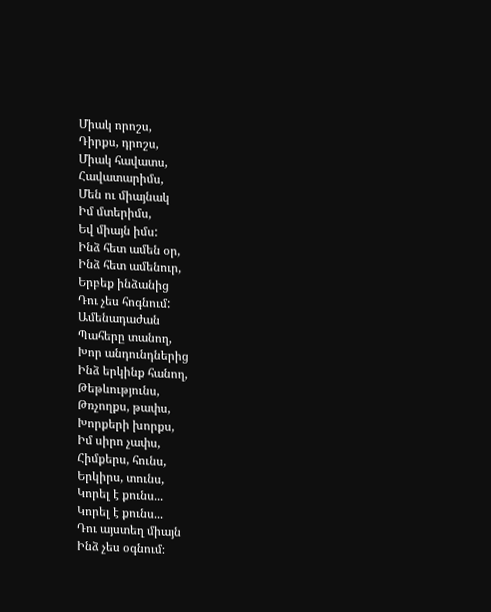Միակ որոշս,
Դիրքս, դրոշս,
Միակ հավատս,
Հավատարիմս,
Մեն ու միայնակ
Իմ մտերիմս,
Եվ միայն իմս:
Ինձ հետ ամեն օր,
Ինձ հետ ամենուր,
Երբեք ինձանից
Դու չես հոգնում:
Ամենադաժան
Պահերը տանող,
Խոր անդունդներից
Ինձ երկինք հանող,
Թեթևությունս,
Թռչողքս, թափս,
Խորքերի խորքս,
Իմ սիրո չափս,
Հիմքերս, հունս,
Երկիրս, տունս,
Կորել է քունս...
Կորել է քունս...
Դու այստեղ միայն
Ինձ չես օգնում։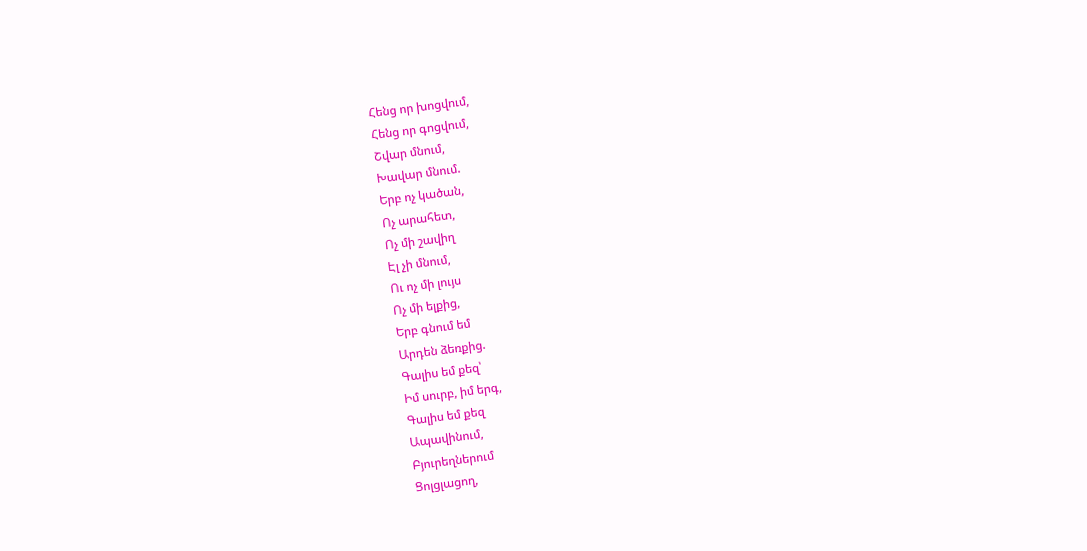Հենց որ խոցվում,
Հենց որ գոցվում,
Շվար մնում,
Խավար մնում.
Երբ ոչ կածան,
Ոչ արահետ,
Ոչ մի շավիղ
Էլ չի մնում,
Ու ոչ մի լույս
Ոչ մի ելքից,
Երբ գնում եմ
Արդեն ձեռքից.
Գալիս եմ քեզ՝
Իմ սուրբ, իմ երգ,
Գալիս եմ քեզ
Ապավինում,
Բյուրեղներում
Ցոլցլացող,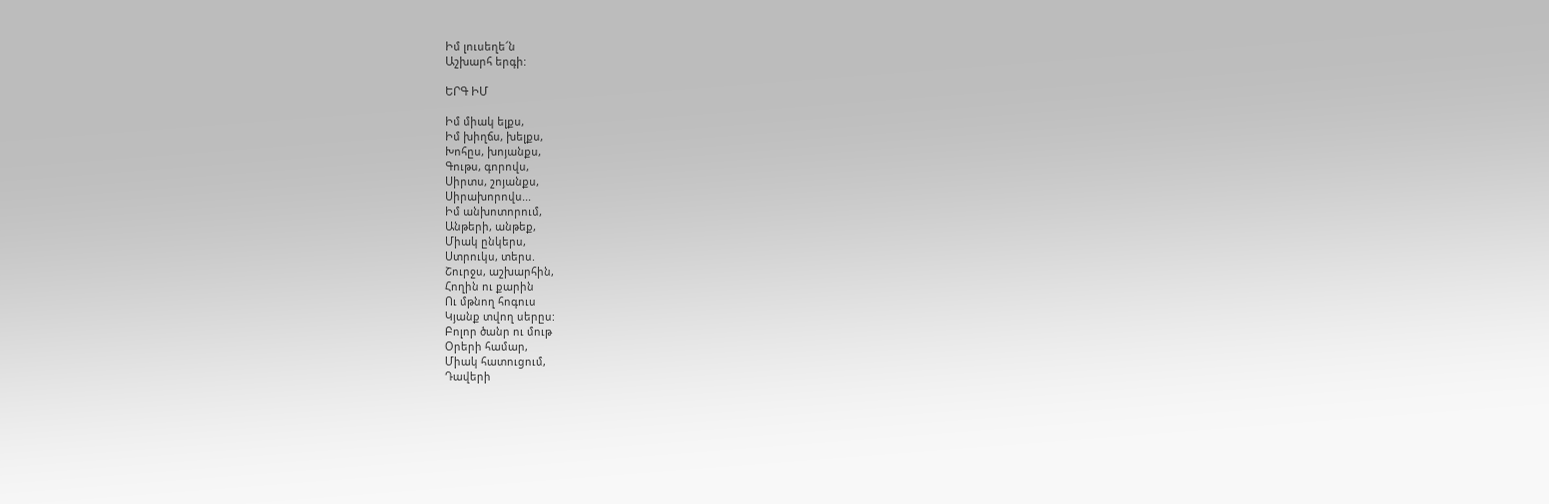Իմ լուսեղե՜ն
Աշխարհ երգի:

ԵՐԳ ԻՄ

Իմ միակ ելքս,
Իմ խիղճս, խելքս,
Խոհըս, խոյանքս,
Գութս, գորովս,
Սիրտս, շոյանքս,
Սիրախորովս...
Իմ անխոտորում,
Անթերի, անթեք,
Միակ ընկերս,
Ստրուկս, տերս.
Շուրջս, աշխարհին,
Հողին ու քարին
Ու մթնող հոգուս
Կյանք տվող սերըս:
Բոլոր ծանր ու մութ
Օրերի համար,
Միակ հատուցում,
Դավերի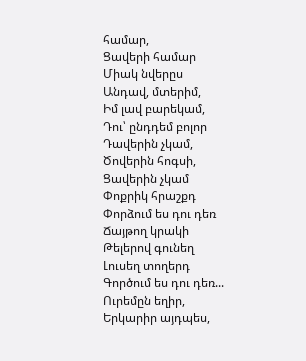համար,
Ցավերի համար
Միակ նվերըս
Անդավ, մտերիմ,
Իմ լավ բարեկամ,
Դու՝ ընդդեմ բոլոր
Դավերին չկամ,
Ծովերին հոգսի,
Ցավերին չկամ
Փոքրիկ հրաշքդ
Փորձում ես դու դեռ
Ճայթող կրակի
Թելերով գունեղ
Լուսեղ տողերդ
Գործում ես դու դեռ...
Ուրեմըն եղիր,
Երկարիր այդպես,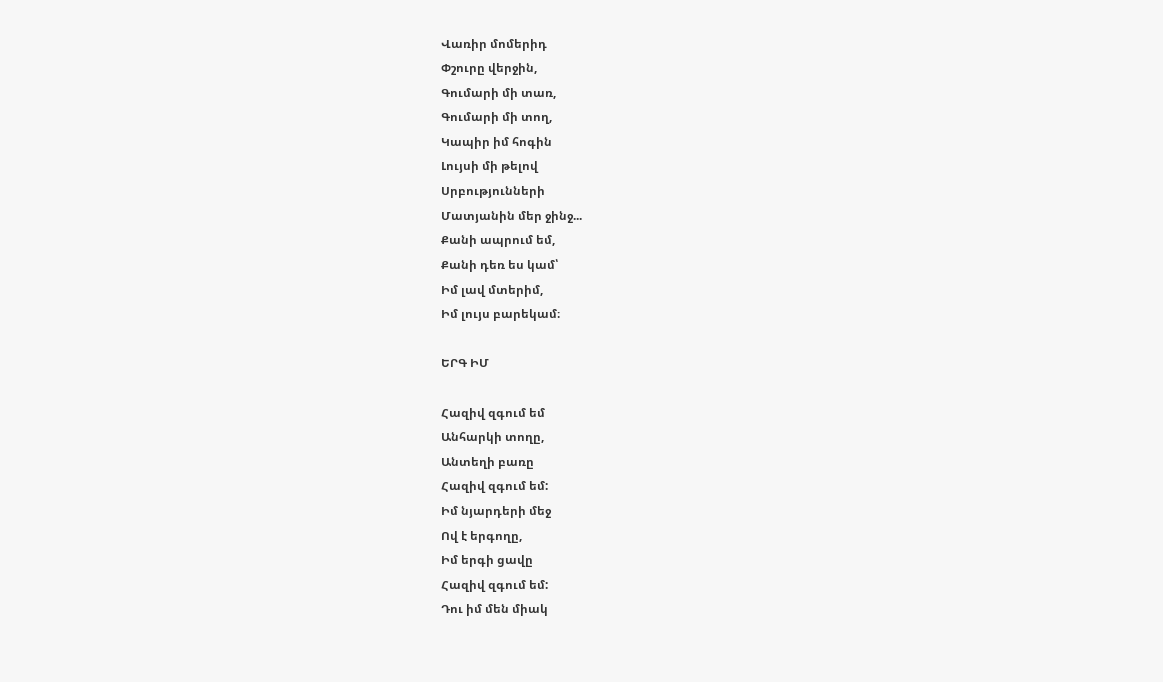Վառիր մոմերիդ
Փշուրը վերջին,
Գումարի մի տառ,
Գումարի մի տող,
Կապիր իմ հոգին
Լույսի մի թելով
Սրբությունների
Մատյանին մեր ջինջ...
Քանի ապրում եմ,
Քանի դեռ ես կամ՝
Իմ լավ մտերիմ,
Իմ լույս բարեկամ։

ԵՐԳ ԻՄ

Հազիվ զգում եմ
Անհարկի տողը,
Անտեղի բառը
Հազիվ զգում եմ:
Իմ նյարդերի մեջ
Ով է երգողը,
Իմ երգի ցավը
Հազիվ զգում եմ:
Դու իմ մեն միակ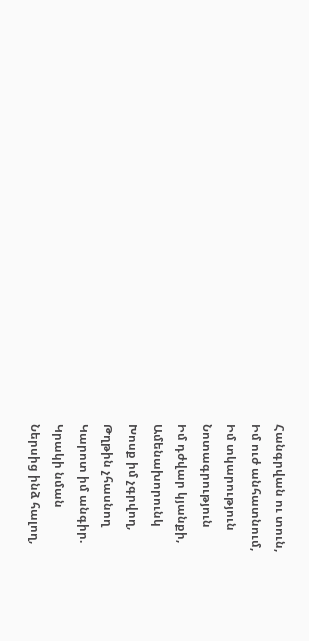Հանգրվան ու տուն,
Իմ ուժ անհատնում,
Իմ տկարություն
Նոտագրություն
Իմ դժվար կյանքի,
Ամենախորունկ
Խոսք իմ չգրվող,
Թղթին չհասնող
Կարոտ իմ անգիր.
Կրակի նման
Ներսից ինձ հալող,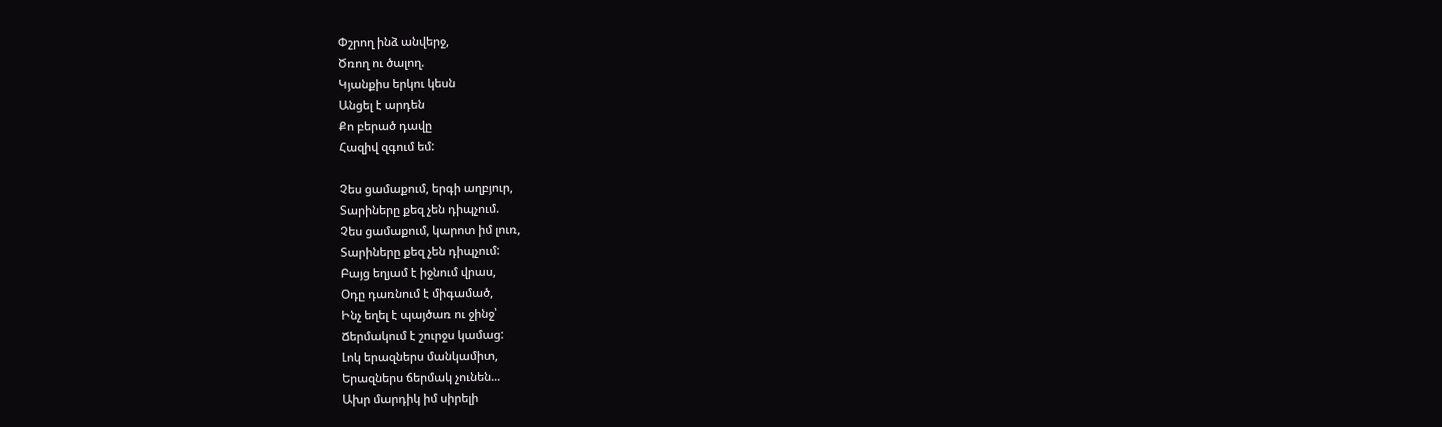Փշրող ինձ անվերջ,
Ծռող ու ծալող.
Կյանքիս երկու կեսն
Անցել է արդեն
Քո բերած դավը
Հազիվ զգում եմ:

Չես ցամաքում, երգի աղբյուր,
Տարիները քեզ չեն դիպչում.
Չես ցամաքում, կարոտ իմ լուռ,
Տարիները քեզ չեն դիպչում:
Բայց եղյամ է իջնում վրաս,
Օդը դառնում է միգամած,
Ինչ եղել է պայծառ ու ջինջ՝
Ճերմակում է շուրջս կամաց:
Լոկ երազներս մանկամիտ,
Երազներս ճերմակ չունեն...
Ախր մարդիկ իմ սիրելի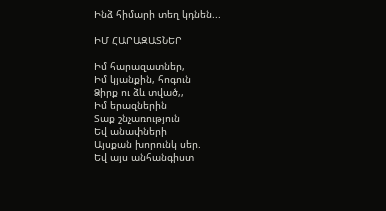Ինձ հիմարի տեղ կդնեն...

ԻՄ ՀԱՐԱԶԱՏՆԵՐ

Իմ հարազատներ,
Իմ կյանքին, հոգուն
Ձիրք ու ձև տված,,
Իմ երազներին
Տաք շնչառություն
Եվ անափների
Այսքան խորունկ սեր.
Եվ այս անհանգիստ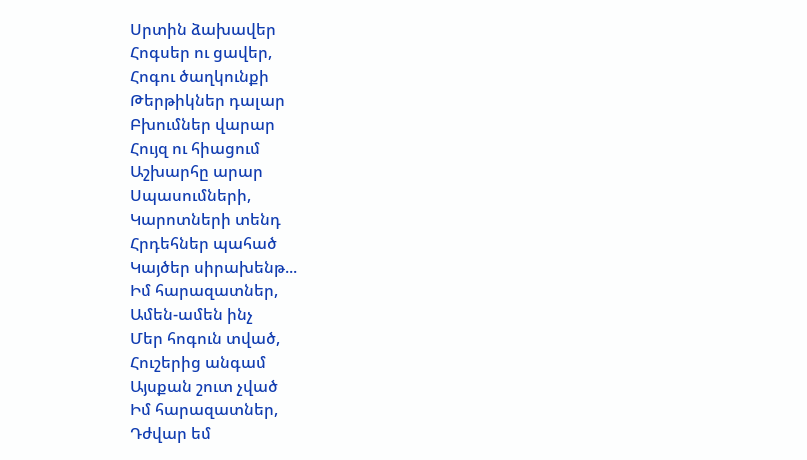Սրտին ձախավեր
Հոգսեր ու ցավեր,
Հոգու ծաղկունքի
Թերթիկներ դալար
Բխումներ վարար
Հույզ ու հիացում
Աշխարհը արար
Սպասումների,
Կարոտների տենդ
Հրդեհներ պահած
Կայծեր սիրախենթ...
Իմ հարազատներ,
Ամեն-ամեն ինչ
Մեր հոգուն տված,
Հուշերից անգամ
Այսքան շուտ չված
Իմ հարազատներ,
Դժվար եմ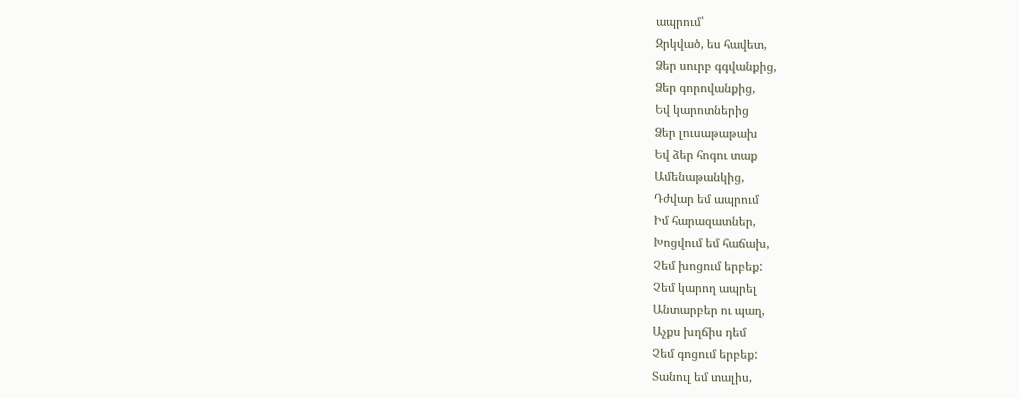ապրում՝
Զրկված, ես հավետ,
Ձեր սուրբ գգվանքից,
Ձեր գորովանքից,
Եվ կարոտներից
Ձեր լուսաթաթախ
Եվ ձեր հոգու տաք
Ամենաթանկից,
Դժվար եմ ապրում
Իմ հարազատներ,
Խոցվում եմ հաճախ,
Չեմ խոցում երբեք:
Չեմ կարող ապրել
Անտարբեր ու պաղ,
Աչքս խղճիս դեմ
Չեմ գոցում երբեք:
Տանուլ եմ տալիս,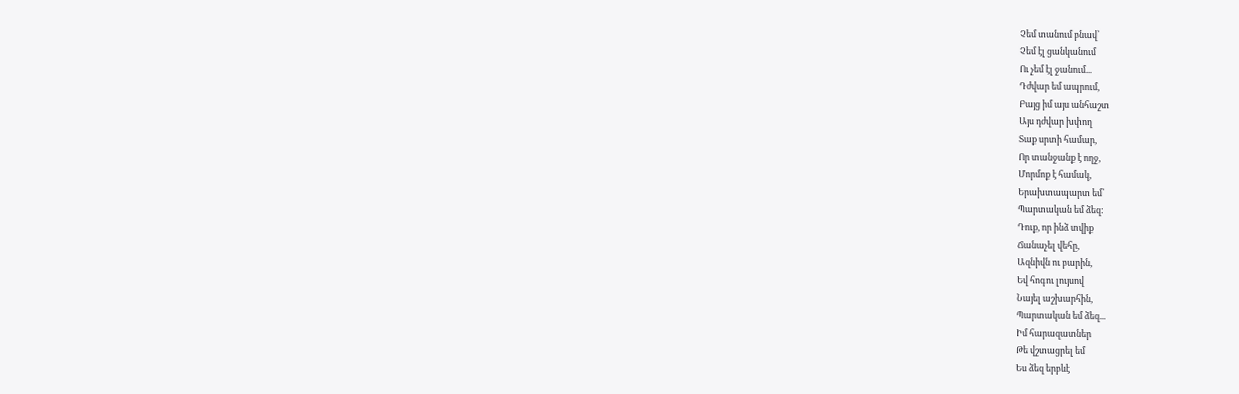Չեմ տանում բնավ՝
Չեմ էլ ցանկանում
Ու չեմ էլ ջանում...
Դժվար եմ ապրում,
Բայց իմ այս անհաշտ
Այս դժվար խփող
Տաք սրտի համար,
Որ տանջանք է ողջ,
Մորմոք է համակ,
Երախտապարտ եմ՝
Պարտական եմ ձեզ:
Դուք, որ ինձ տվիք
Ճանաչել վեհը,
Ազնիվն ու բարին,
Եվ հոգու լույսով
Նայել աշխարհին,
Պարտական եմ ձեզ...
Իմ հարազատներ
Թե վշտացրել եմ
Ես ձեզ երբևէ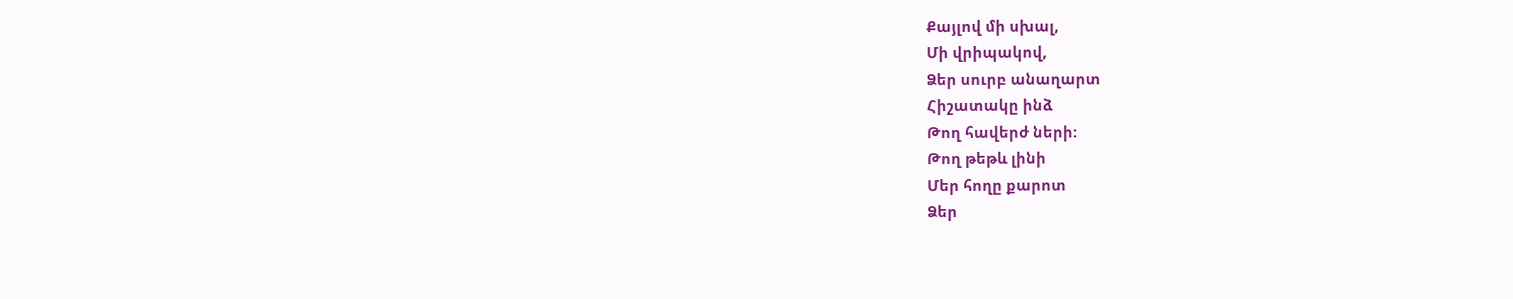Քայլով մի սխալ,
Մի վրիպակով,
Ձեր սուրբ անաղարտ
Հիշատակը ինձ
Թող հավերժ ների:
Թող թեթև լինի
Մեր հողը քարոտ
Ձեր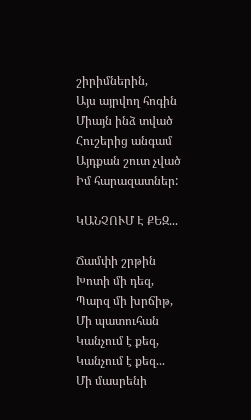շիրիմներին,
Այս այրվող հոգին
Միայն ինձ տված
Հուշերից անգամ
Այդքան շուտ չված
Իմ հարազատներ:

ԿԱՆՉՈՒՄ Է ՔԵԶ...

Ճամփի շրթին
Խոտի մի դեզ,
Պարզ մի խրճիթ,
Մի պատուհան
Կանչում է քեզ,
Կանչում է քեզ...
Մի մասրենի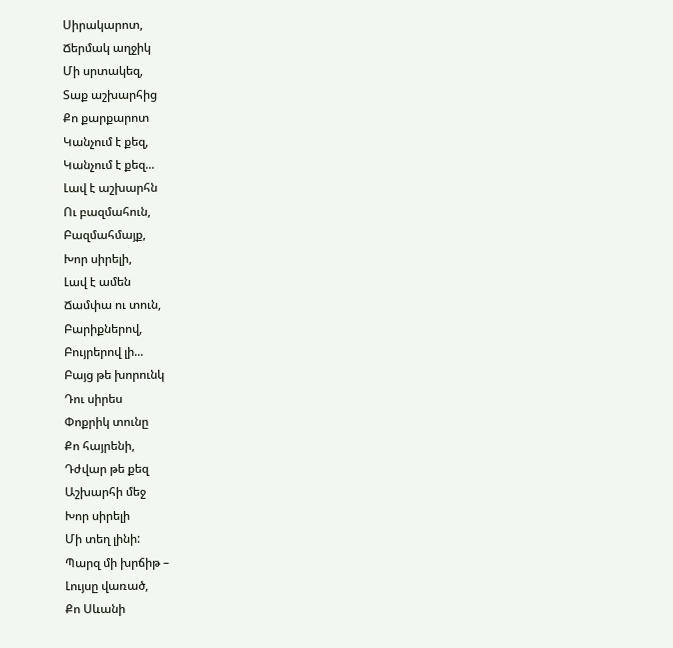Սիրակարոտ,
Ճերմակ աղջիկ
Մի սրտակեզ,
Տաք աշխարհից
Քո քարքարոտ
Կանչում է քեզ,
Կանչում է քեզ...
Լավ է աշխարհն
Ու բազմահուն,
Բազմահմայք,
Խոր սիրելի,
Լավ է ամեն
Ճամփա ու տուն,
Բարիքներով,
Բույրերով լի...
Բայց թե խորունկ
Դու սիրես
Փոքրիկ տունը
Քո հայրենի,
Դժվար թե քեզ
Աշխարհի մեջ
Խոր սիրելի
Մի տեղ լինի:
Պարզ մի խրճիթ –
Լույսը վառած,
Քո Սևանի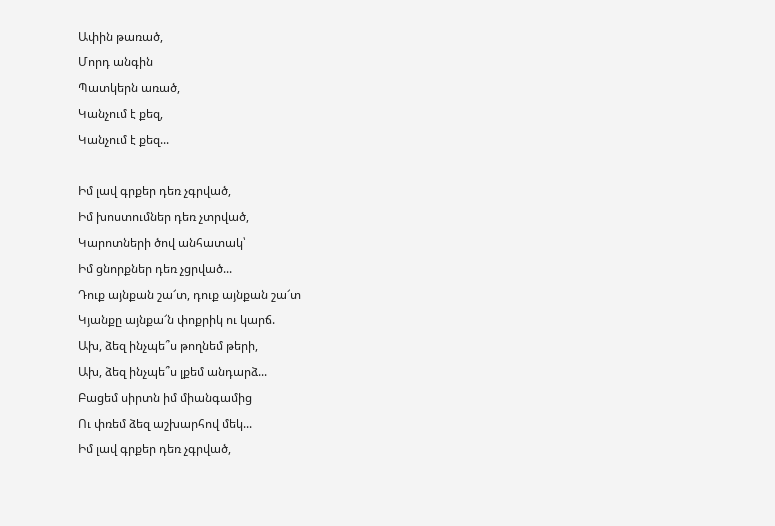Ափին թառած,
Մորդ անգին
Պատկերն առած,
Կանչում է քեզ,
Կանչում է քեզ...

Իմ լավ գրքեր դեռ չգրված,
Իմ խոստումներ դեռ չտրված,
Կարոտների ծով անհատակ՝
Իմ ցնորքներ դեռ չցրված...
Դուք այնքան շա՜տ, դուք այնքան շա՜տ
Կյանքը այնքա՜ն փոքրիկ ու կարճ.
Ախ, ձեզ ինչպե՞ս թողնեմ թերի,
Ախ, ձեզ ինչպե՞ս լքեմ անդարձ...
Բացեմ սիրտն իմ միանգամից
Ու փռեմ ձեզ աշխարհով մեկ...
Իմ լավ գրքեր դեռ չգրված,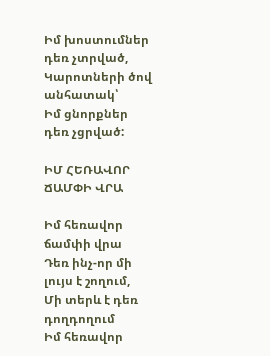Իմ խոստումներ դեռ չտրված,
Կարոտների ծով անհատակ՝
Իմ ցնորքներ դեռ չցրված:

ԻՄ ՀԵՌԱՎՈՐ ՃԱՄՓԻ ՎՐԱ

Իմ հեռավոր ճամփի վրա
Դեռ ինչ-որ մի լույս է շողում,
Մի տերև է դեռ դողդողում
Իմ հեռավոր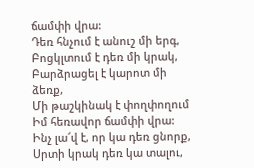ճամփի վրա:
Դեռ հնչում է անուշ մի երգ,
Բոցկլտում է դեռ մի կրակ,
Բարձրացել է կարոտ մի ձեռք,
Մի թաշկինակ է փողփողում
Իմ հեռավոր ճամփի վրա:
Ինչ լա՜վ է, որ կա դեռ ցնորք,
Սրտի կրակ դեռ կա տալու,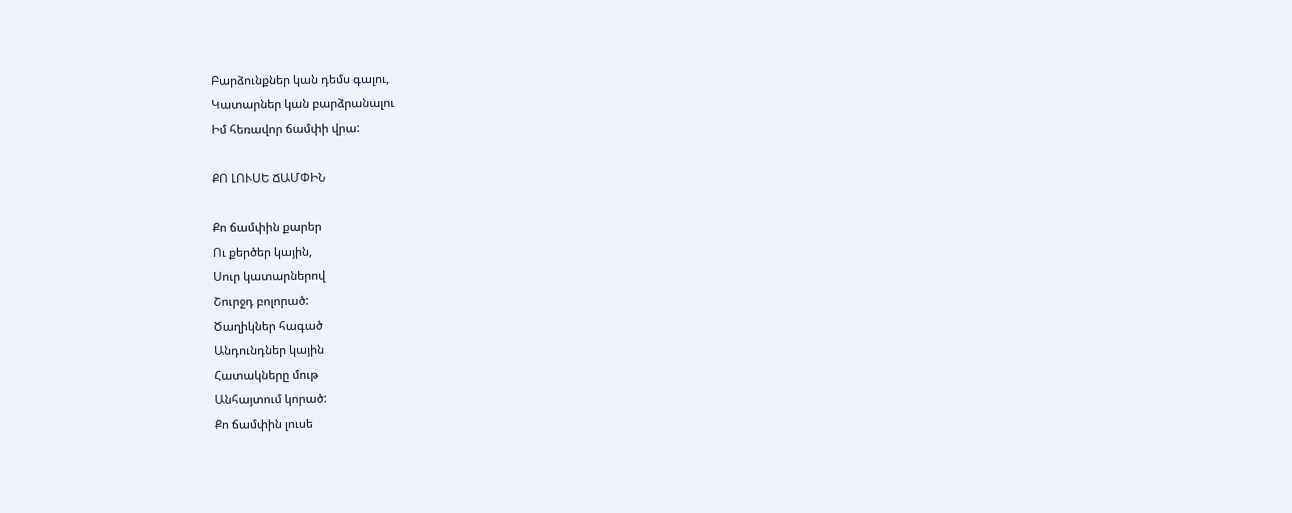Բարձունքներ կան դեմս գալու,
Կատարներ կան բարձրանալու
Իմ հեռավոր ճամփի վրա:

ՔՈ ԼՈՒՍԵ ՃԱՄՓԻՆ

Քո ճամփին քարեր
Ու քերծեր կային,
Սուր կատարներով
Շուրջդ բոլորած:
Ծաղիկներ հագած
Անդունդներ կային
Հատակները մութ
Անհայտում կորած:
Քո ճամփին լուսե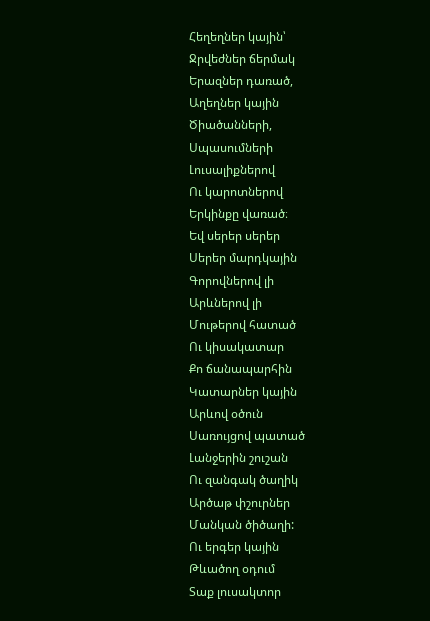Հեղեղներ կային՝
Ջրվեժներ ճերմակ
Երազներ դառած,
Աղեղներ կային
Ծիածանների,
Սպասումների
Լուսալիքներով
Ու կարոտներով
Երկինքը վառած։
Եվ սերեր սերեր
Սերեր մարդկային
Գորովներով լի
Արևներով լի
Մութերով հատած
Ու կիսակատար
Քո ճանապարհին
Կատարներ կային
Արևով օծուն
Սառույցով պատած
Լանջերին շուշան
Ու զանգակ ծաղիկ
Արծաթ փշուրներ
Մանկան ծիծաղի:
Ու երգեր կային
Թևածող օդում
Տաք լուսակտոր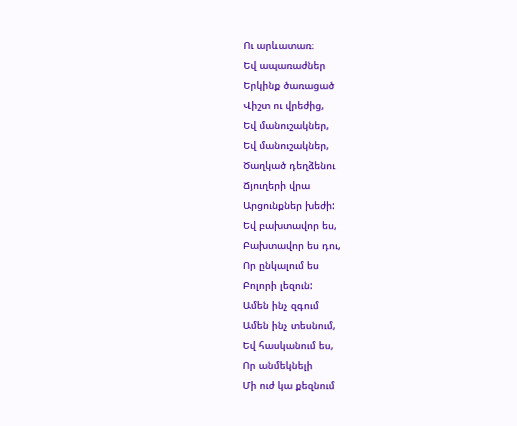Ու արևատառ։
Եվ ապառաժներ
Երկինք ծառացած
Վիշտ ու վրեժից,
Եվ մանուշակներ,
Եվ մանուշակներ,
Ծաղկած դեղձենու
Ճյուղերի վրա
Արցունքներ խեժի:
Եվ բախտավոր ես,
Բախտավոր ես դու,
Որ ընկալում ես
Բոլորի լեզուն:
Ամեն ինչ զգում
Ամեն ինչ տեսնում,
Եվ հասկանում ես,
Որ անմեկնելի
Մի ուժ կա քեզնում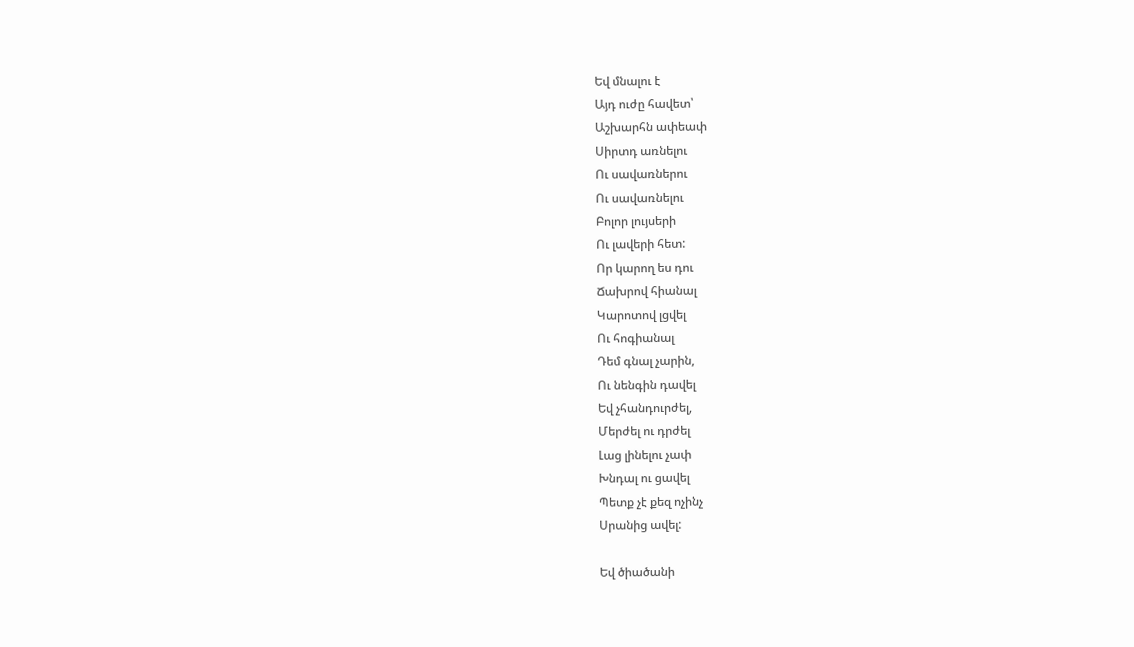Եվ մնալու է
Այդ ուժը հավետ՝
Աշխարհն ափեափ
Սիրտդ առնելու
Ու սավառներու
Ու սավառնելու
Բոլոր լույսերի
Ու լավերի հետ:
Որ կարող ես դու
Ճախրով հիանալ
Կարոտով լցվել
Ու հոգիանալ
Դեմ գնալ չարին,
Ու նենգին դավել
Եվ չհանդուրժել,
Մերժել ու դրժել
Լաց լինելու չափ
Խնդալ ու ցավել
Պետք չէ քեզ ոչինչ
Սրանից ավել:

Եվ ծիածանի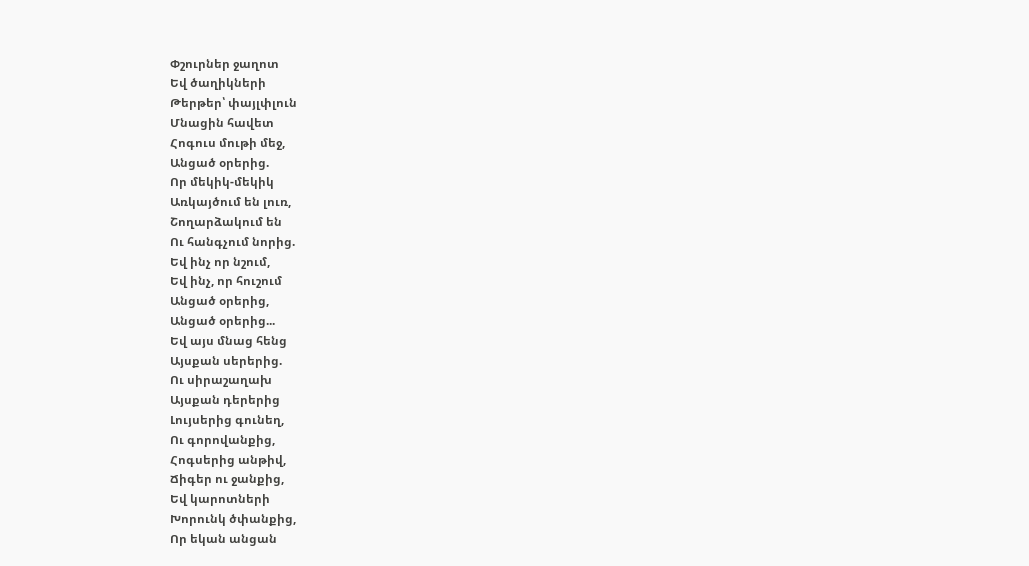Փշուրներ ջաղոտ
Եվ ծաղիկների
Թերթեր՝ փայլփլուն
Մնացին հավետ
Հոգուս մութի մեջ,
Անցած օրերից.
Որ մեկիկ-մեկիկ
Առկայծում են լուռ,
Շողարձակում են
Ու հանգչում նորից.
Եվ ինչ որ նշում,
Եվ ինչ, որ հուշում
Անցած օրերից,
Անցած օրերից...
Եվ այս մնաց հենց
Այսքան սերերից.
Ու սիրաշաղախ
Այսքան դերերից
Լույսերից գունեղ,
Ու գորովանքից,
Հոգսերից անթիվ,
Ճիգեր ու ջանքից,
Եվ կարոտների
Խորունկ ծփանքից,
Որ եկան անցան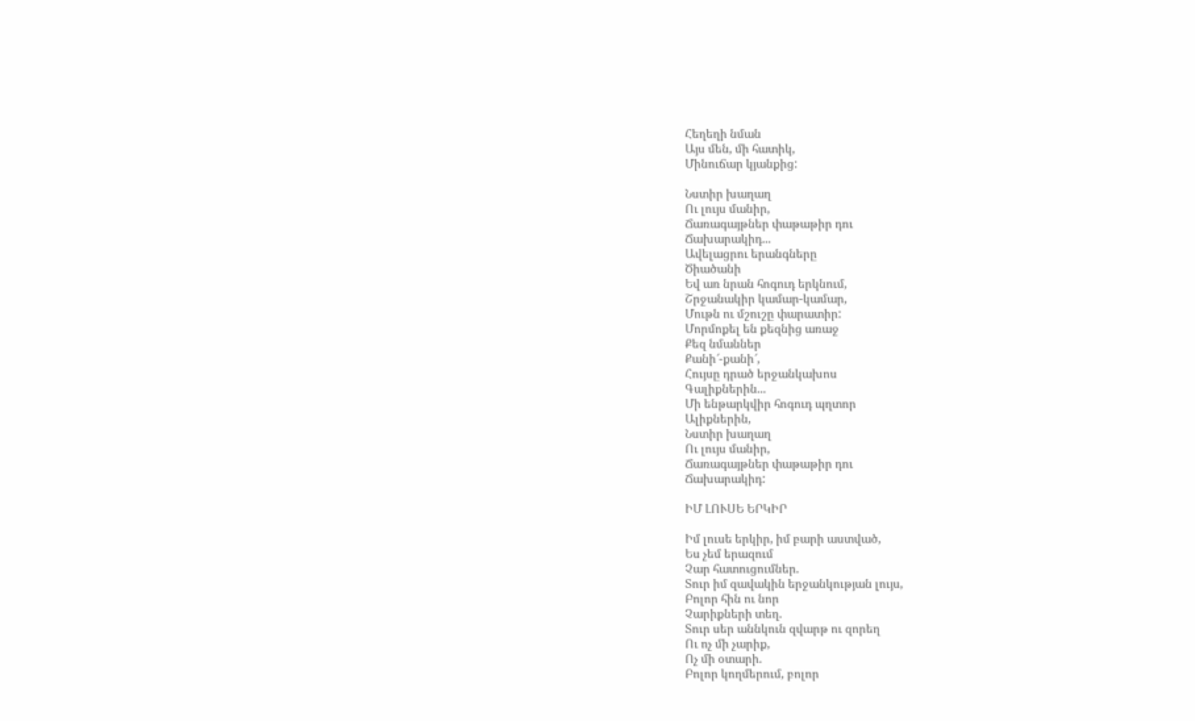Հեղեղի նման
Այս մեն, մի հատիկ,
Մինուճար կյանքից:

Նստիր խաղաղ
Ու լույս մանիր,
Ճառագայթներ փաթաթիր դու
Ճախարակիդ...
Ավելացրու երանգները
Ծիածանի
Եվ առ նրան հոգուդ երկնում,
Շրջանակիր կամար-կամար,
Մութն ու մշուշը փարատիր:
Մորմոքել են քեզնից առաջ
Քեզ նմաններ
Քանի՜-քանի՜,
Հույսը դրած երջանկախոս
Գալիքներին...
Մի ենթարկվիր հոգուդ պղտոր
Ալիքներին,
Նստիր խաղաղ
Ու լույս մանիր,
Ճառագայթներ փաթաթիր դու
Ճախարակիդ:

ԻՄ ԼՈՒՍԵ ԵՐԿԻՐ

Իմ լուսե երկիր, իմ բարի աստված,
Ես չեմ երազում
Չար հատուցումներ.
Տուր իմ զավակին երջանկության լույս,
Բոլոր հին ու նոր
Չարիքների տեղ.
Տուր սեր աննկուն զվարթ ու զորեղ
Ու ոչ մի չարիք,
Ոչ մի օտարի.
Բոլոր կողմերում, բոլոր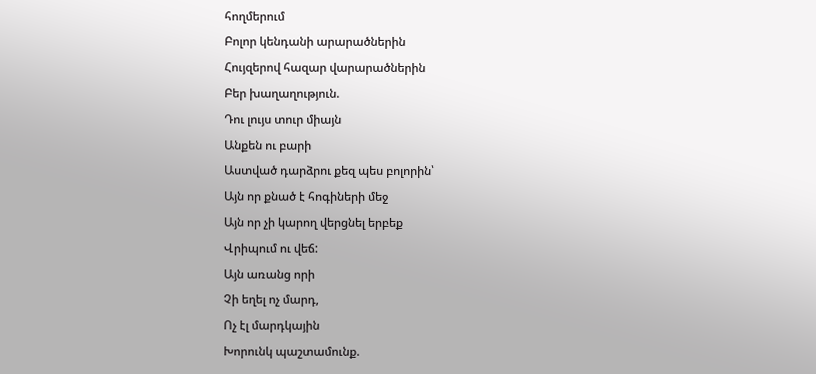հողմերում
Բոլոր կենդանի արարածներին
Հույզերով հազար վարարածներին
Բեր խաղաղություն.
Դու լույս տուր միայն
Անքեն ու բարի
Աստված դարձրու քեզ պես բոլորին՝
Այն որ քնած է հոգիների մեջ
Այն որ չի կարող վերցնել երբեք
Վրիպում ու վեճ:
Այն առանց որի
Չի եղել ոչ մարդ,
Ոչ էլ մարդկային
Խորունկ պաշտամունք.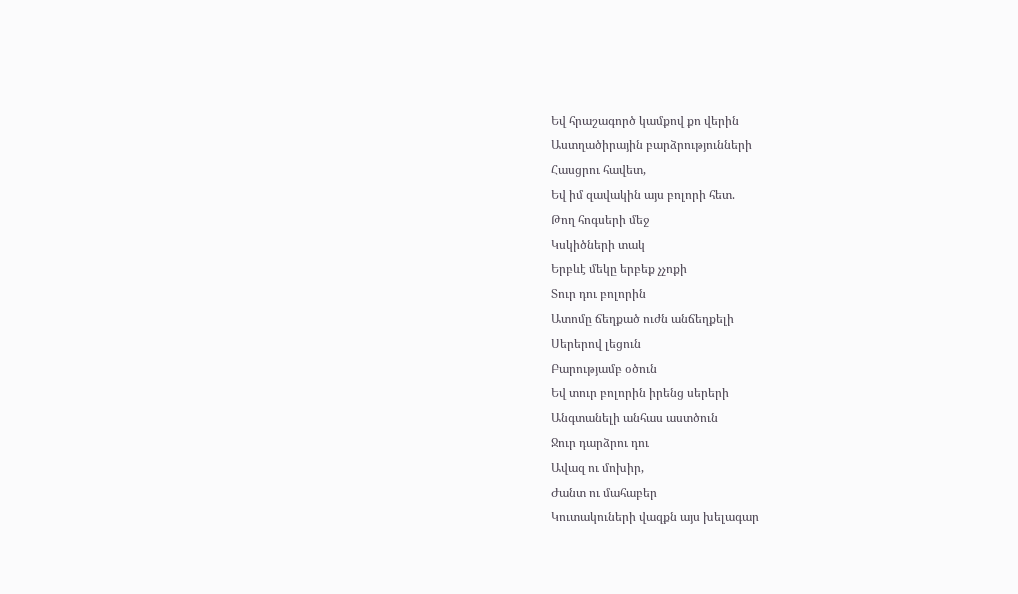Եվ հրաշագործ կամքով քո վերին
Աստղածիրային բարձրությունների
Հասցրու հավետ,
Եվ իմ զավակին այս բոլորի հետ.
Թող հոգսերի մեջ
Կսկիծների տակ
Երբևէ մեկը երբեք չչոքի
Տուր դու բոլորին
Ատոմը ճեղքած ուժն անճեղքելի
Սերերով լեցուն
Բարությամբ օծուն
Եվ տուր բոլորին իրենց սերերի
Անգտանելի անհաս աստծուն
Ջուր դարձրու դու
Ավազ ու մոխիր,
Ժանտ ու մահաբեր
Կուտակուների վազքն այս խելագար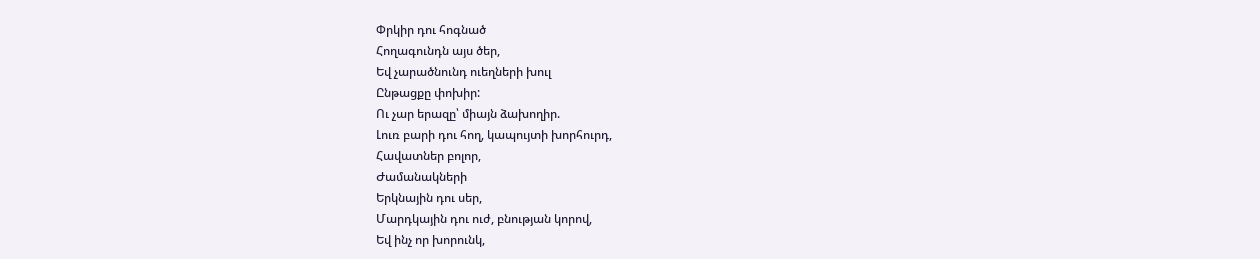Փրկիր դու հոգնած
Հողագունդն այս ծեր,
Եվ չարածնունդ ուեղների խուլ
Ընթացքը փոխիր:
Ու չար երազը՝ միայն ձախողիր.
Լուռ բարի դու հող, կապույտի խորհուրդ,
Հավատներ բոլոր,
Ժամանակների
Երկնային դու սեր,
Մարդկային դու ուժ, բնության կորով,
Եվ ինչ որ խորունկ,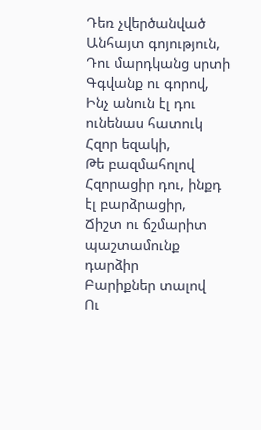Դեռ չվերծանված
Անհայտ գոյություն,
Դու մարդկանց սրտի
Գգվանք ու գորով,
Ինչ անուն էլ դու ունենաս հատուկ
Հզոր եզակի,
Թե բազմահոլով
Հզորացիր դու, ինքդ էլ բարձրացիր,
Ճիշտ ու ճշմարիտ պաշտամունք դարձիր
Բարիքներ տալով
Ու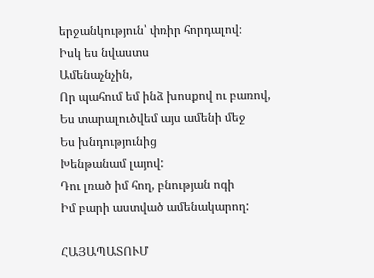երջանկություն՝ փռիր հորդալով։
Իսկ ես նվաստս
Ամենաչնչին,
Որ պահում եմ ինձ խոսքով ու բառով,
Ես տարալուծվեմ այս ամենի մեջ
Ես խնդությունից
Խենթանամ լայով:
Դու լռած իմ հող, բնության ոգի
Իմ բարի աստված ամենակարող:

ՀԱՅԱՊԱՏՈՒՄ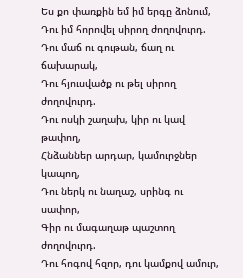Ես քո փառքին եմ իմ երգը ձոնում,
Դու իմ հորովել սիրող ժողովուրդ.
Դու մաճ ու գութան, ճաղ ու ճախարակ,
Դու հյուսվածք ու թել սիրող ժողովուրդ.
Դու ոսկի շաղախ, կիր ու կավ թափող,
Հնձաններ արդար, կամուրջներ կապող,
Դու ներկ ու նաղաշ, սրինգ ու սափոր,
Գիր ու մագաղաթ պաշտող ժողովուրդ.
Դու հոգով հզոր, դու կամքով ամուր,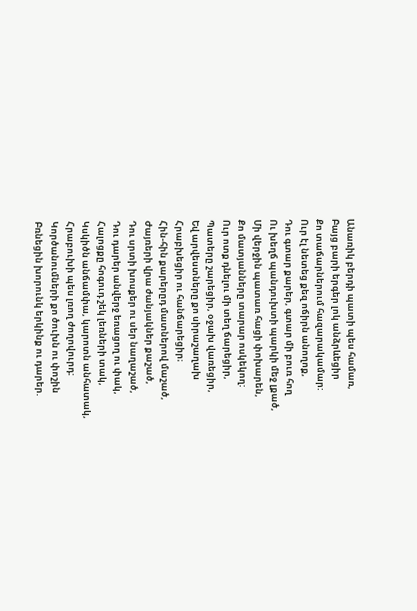Անառիկ բերդի պատի պես համառ,
Բայց բարի երգեր լոկ անձրևեցիր
Քո տաճարներում հազարակամար:
Ուր էլ նետեց քեզ ոճիրն անողոք,
Դու գտար քարեր, գտար մի բուռ հող
Ու խեղճ պանդուխտի պարկի մեջ լքած,
Մի վերջին պատառ հացի փոխարեն,
Քո մատյանները տարար ոսկեկող:
Ուր ոտք դնելու մի տեղ ճարեցիր,
Պատերը շարեցիր, օջախ վառեցիր,
Եվ արվեստները քո սիրաշաղախ
Հրաբխեցիր ու հանճարեցիր։
Հին-հին քարերըդ մատներով մաշած,
Ժայռերի վրա ժանյակներ քաշած,
Դու սրտի խոսքեր ու սեր նաղաշած,
Դու դարեր անվերջ եռացող ու փակ,
Հալոցքը հոգուդ շեկ լեռների տակ,
Կսկիծն անճամփա, կարոտն անհատակ,
Հրաբուխի պես լռող ժողովուրդ:
Կործանումների քո ծուխն ու փոշին
Բռնեցին խորունկ երկինք ու դարեր.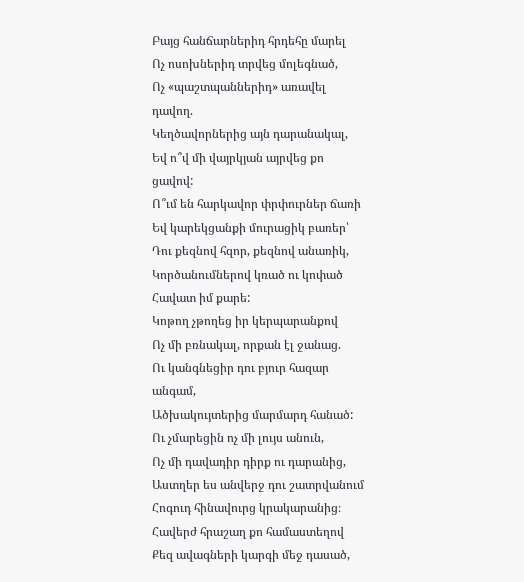Բայց հանճարներիդ հրդեհը մարել
Ոչ ոսոխներիդ տրվեց մոլեգնած,
Ոչ «պաշտպաններիդ» առավել դավող.
Կեղծավորներից այն դարանակալ,
Եվ ո՞վ մի վայրկյան այրվեց քո ցավով:
Ո՞ւմ են հարկավոր փրփուրներ ճառի
Եվ կարեկցանքի մուրացիկ բառեր՝
Դու քեզնով հզոր, քեզնով անառիկ,
Կործանումներով կռած ու կոփած
Հավատ իմ քարե:
Կոթող չթողեց իր կերպարանքով
Ոչ մի բռնակալ, որքան էլ ջանաց.
Ու կանգնեցիր դու բյուր հազար անգամ,
Ածխակույտերից մարմարդ հանած:
Ու չմարեցին ոչ մի լույս անուն,
Ոչ մի դավադիր դիրք ու դարանից,
Աստղեր ես անվերջ դու շատրվանում
Հոգուդ հինավուրց կրակարանից։
Հավերժ հրաշաղ քո համաստեղով
Քեզ ավագների կարգի մեջ դասած,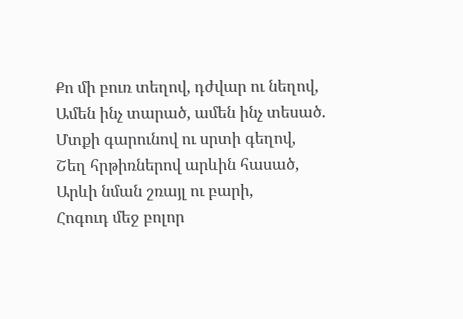Քո մի բուռ տեղով, դժվար ու նեղով,
Ամեն ինչ տարած, ամեն ինչ տեսած.
Մտքի գարունով ու սրտի գեղով,
Շեղ հրթիռներով արևին հասած,
Արևի նման շռայլ ու բարի,
Հոգուդ մեջ բոլոր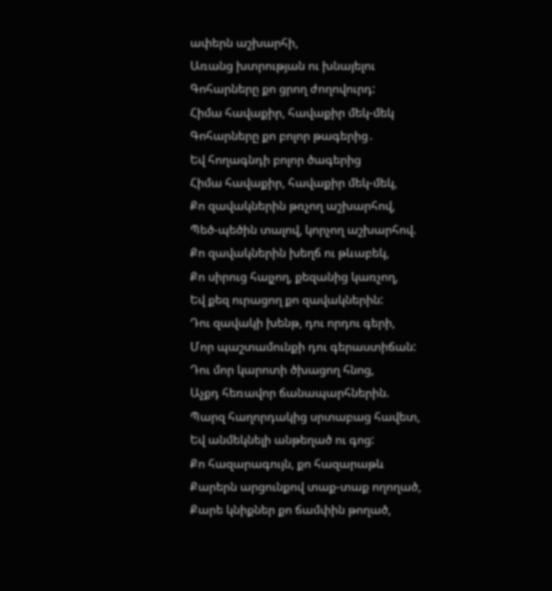ափերն աշխարհի,
Առանց խտրության ու խնայելու
Գոհարները քո ցրող ժողովուրդ:
Հիմա հավաքիր, հավաքիր մեկ-մեկ
Գոհարները քո բոլոր թագերից․
Եվ հողագնդի բոլոր ծագերից
Հիմա հավաքիր, հավաքիր մեկ-մեկ,
Քո զավակներին թռչող աշխարհով,
Պեծ-պեծին տալով, կորչող աշխարհով.
Քո զավակներին խեղճ ու թևաբեկ,
Քո սիրուց հալչող, քեզանից կառչող,
Եվ քեզ ուրացող քո զավակներին:
Դու զավակի խենթ, դու որդու գերի,
Մոր պաշտամունքի դու գերաստիճան:
Դու մոր կարոտի ծխացող հնոց,
Աչքդ հեռավոր ճանապարհներին.
Պարզ հաղորդակից սրտաբաց հավետ,
Եվ անմեկնելի անթեղած ու գոց:
Քո հազարագույն, քո հազարաթև
Քարերն արցունքով տաք-տաք ողողած,
Քարե կնիքներ քո ճամփին թողած,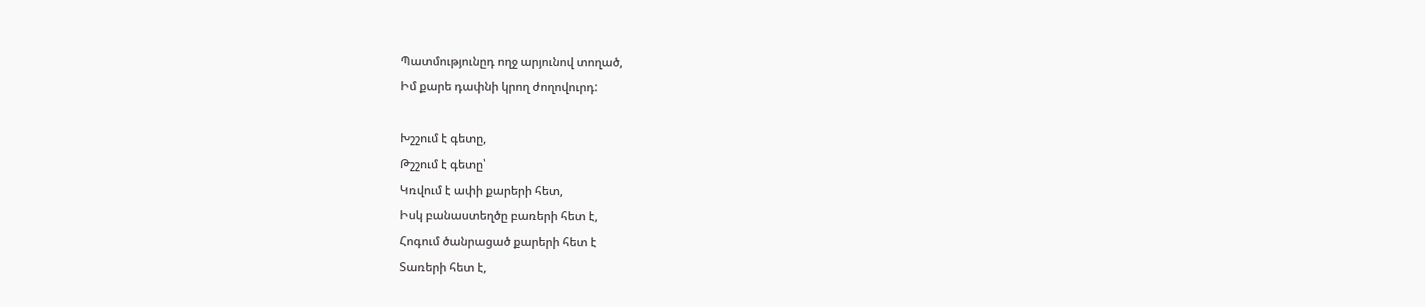Պատմությունըդ ողջ արյունով տողած,
Իմ քարե դափնի կրող ժողովուրդ:

Խշշում է գետը,
Թշշում է գետը՝
Կռվում է ափի քարերի հետ,
Իսկ բանաստեղծը բառերի հետ է,
Հոգում ծանրացած քարերի հետ է
Տառերի հետ է,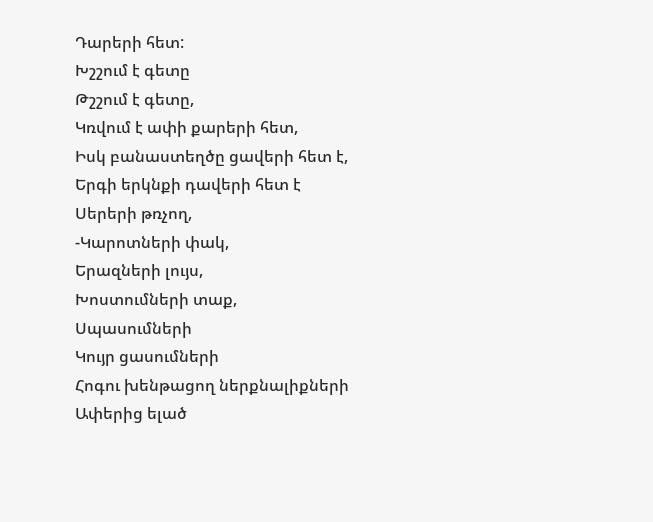Դարերի հետ:
Խշշում է գետը
Թշշում է գետը,
Կռվում է ափի քարերի հետ,
Իսկ բանաստեղծը ցավերի հետ է,
Երգի երկնքի դավերի հետ է
Սերերի թռչող,
-Կարոտների փակ,
Երազների լույս,
Խոստումների տաք,
Սպասումների
Կույր ցասումների
Հոգու խենթացող ներքնալիքների
Ափերից ելած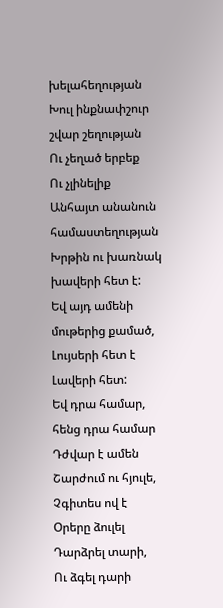խելահեղության
Խուլ ինքնափշուր շվար շեղության
Ու չեղած երբեք
Ու չլինելիք
Անհայտ անանուն համաստեղության
Խրթին ու խառնակ խավերի հետ է:
Եվ այդ ամենի մութերից քամած,
Լույսերի հետ է
Լավերի հետ:
Եվ դրա համար, հենց դրա համար
Դժվար է ամեն
Շարժում ու հյուլե,
Չգիտես ով է
Օրերը ձուլել
Դարձրել տարի,
Ու ձգել դարի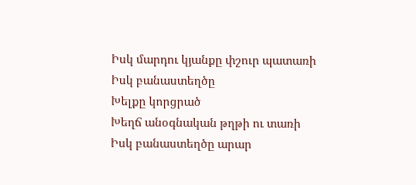Իսկ մարդու կյանքը փշուր պատառի
Իսկ բանաստեղծը
Խելքը կորցրած
Խեղճ անօգնական թղթի ու տառի
Իսկ բանաստեղծը արար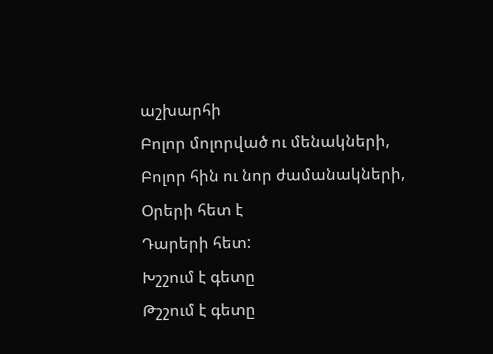աշխարհի
Բոլոր մոլորված ու մենակների,
Բոլոր հին ու նոր ժամանակների,
Օրերի հետ է
Դարերի հետ:
Խշշում է գետը
Թշշում է գետը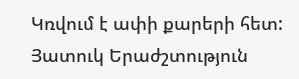Կռվում է ափի քարերի հետ:
Յատուկ Երաժշտություն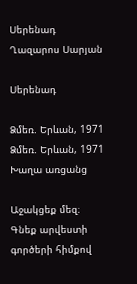Սերենադ
Ղազարոս Սարյան

Սերենադ

Ձմեռ. Երևան, 1971
Ձմեռ. Երևան, 1971
Խաղա առցանց

Աջակցեք մեզ։ Գնեք արվեստի գործերի հիմքով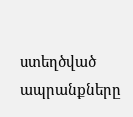ստեղծված ապրանքները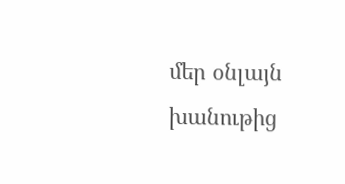մեր օնլայն խանութից